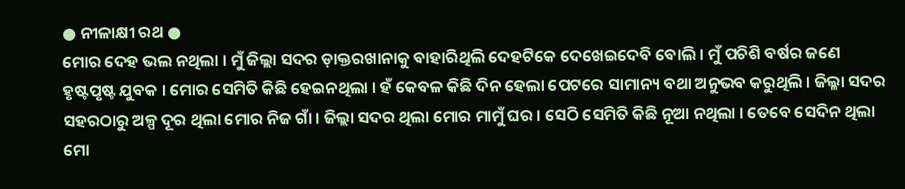● ନୀଳାକ୍ଷୀ ରଥ ●
ମୋର ଦେହ ଭଲ ନଥିଲା । ମୁଁ ଜିଲ୍ଲା ସଦର ଡ଼ାକ୍ତରଖାନାକୁ ବାହାରିଥିଲି ଦେହଟିକେ ଦେଖେଇଦେବି ବୋଲି । ମୁଁ ପଚିଶି ବର୍ଷର ଜଣେ ହୃଷ୍ଟପୃଷ୍ଟ ଯୁବକ । ମୋର ସେମିତି କିଛି ହେଇନଥିଲା । ହଁ କେବଳ କିଛି ଦିନ ହେଲା ପେଟରେ ସାମାନ୍ୟ ବଥା ଅନୁଭବ କରୁଥିଲି । ଜିଲ୍ଳା ସଦର ସହରଠାରୁ ଅଳ୍ପ ଦୂର ଥିଲା ମୋର ନିଜ ଗାଁ । ଜିଲ୍ଲା ସଦର ଥିଲା ମୋର ମାମୁଁ ଘର । ସେଠି ସେମିତି କିଛି ନୂଆ ନଥିଲା । ତେବେ ସେଦିନ ଥିଲା ମୋ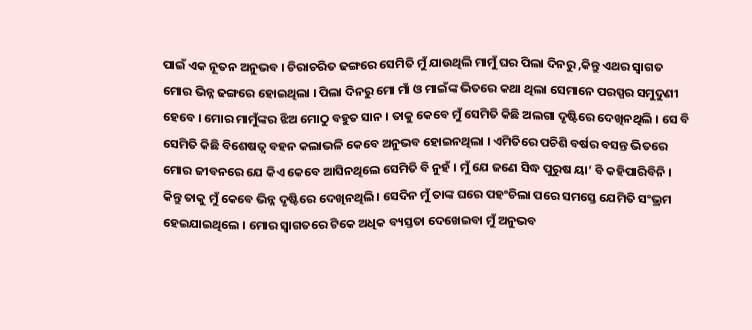ପାଇଁ ଏକ ନୂତନ ଅନୁଭବ । ଚିରାଚରିତ ଢଙ୍ଗରେ ସେମିତି ମୁଁ ଯାଉଥିଲି ମାମୁଁ ଘର ପିଲା ଦିନରୁ ,କିନ୍ତୁ ଏଥର ସ୍ୱାଗତ ମୋର ଭିନ୍ନ ଢଙ୍ଗରେ ହୋଇଥିଲା । ପିଲା ଦିନରୁ ମୋ ମାଁ ଓ ମାଇଁଙ୍କ ଭିତରେ କଥା ଥିଲା ସେମାନେ ପରସ୍ପର ସମୁଦୁଣୀ ହେବେ । ମୋର ମାମୁଁଙ୍କର ଝିଅ ମୋଠୁ ବହୁତ ସାନ । ତାକୁ କେବେ ମୁଁ ସେମିତି କିଛି ଅଲଗା ଦୃଷ୍ଟିରେ ଦେଖିନଥିଲି । ସେ ବି ସେମିତି କିଛି ବିଶେଷତ୍ୱ ବହନ କଲାଭଳି କେବେ ଅନୁଭବ ହୋଇନଥିଲା । ଏମିତିରେ ପଚିଶି ବର୍ଷର ବସନ୍ତ ଭିତରେ ମୋର ଜୀବନରେ ଯେ କିଏ କେବେ ଆସିନଥିଲେ ସେମିତି ବି ନୁହଁ । ମୁଁ ଯେ ଜଣେ ସିଦ୍ଧ ପୁରୁଷ ୟା’ ବି କହିପାରିବିନି । କିନ୍ତୁ ତାକୁ ମୁଁ କେବେ ଭିନ୍ନ ଦୃଷ୍ଟିରେ ଦେଖିନଥିଲି । ସେଦିନ ମୁଁ ତାଙ୍କ ଘରେ ପହଂଚିଲା ପରେ ସମସ୍ତେ ଯେମିତି ସଂଭ୍ରମ ହେଇଯାଇଥିଲେ । ମୋର ସ୍ୱାଗତରେ ଟିକେ ଅଧିକ ବ୍ୟସ୍ତତା ଦେଖେଇବା ମୁଁ ଅନୁଭବ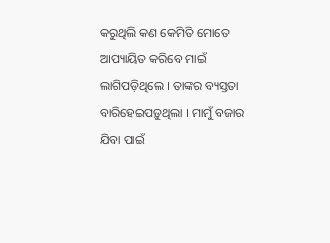କରୁଥିଲି କଣ କେମିତି ମୋତେ ଆପ୍ୟାୟିତ କରିବେ ମାଇଁ ଲାଗିପଡ଼ିଥିଲେ । ତାଙ୍କର ବ୍ୟସ୍ତତା ବାରିହେଇପଡ଼ୁଥିଲା । ମାମୁଁ ବଜାର ଯିବା ପାଇଁ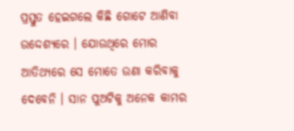ପ୍ରସ୍ତୁତ ହେଇଗଲେ କିଛି ଗୋଟେ ଆଣିବା ଉଦ୍ଦେଶ୍ୟରେ । ଯୋଉଥିରେ ମୋର ଆତିଥ୍ୟରେ ସେ ମୋତେ ଉଣା କରିବାକୁ ଦେବେନି । ସାନ ପୁଅଟିକୁ ଅନେକ କାମର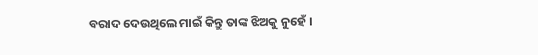ବରାଦ ଦେଉଥିଲେ ମାଇଁ କିନ୍ତୁ ତାଙ୍କ ଝିଅକୁ ନୁହେଁ ।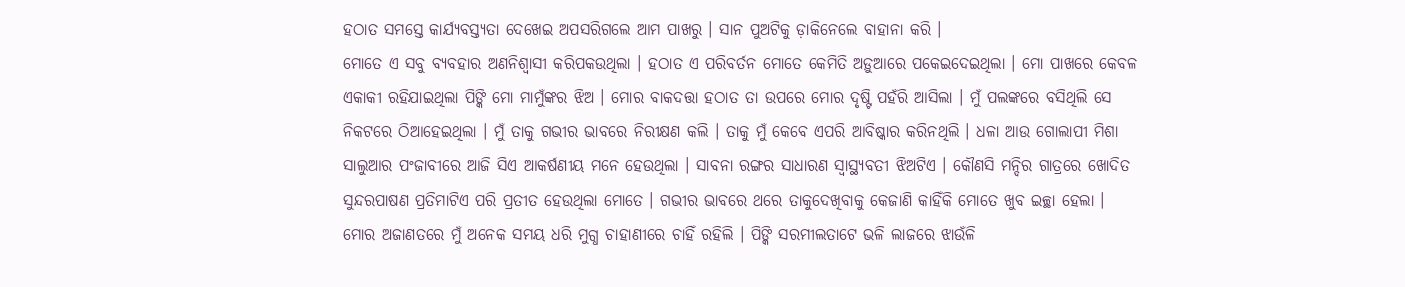ହଠାତ ସମସ୍ତେ କାର୍ଯ୍ୟବସ୍ତ୍ୟତା ଦେଖେଇ ଅପସରିଗଲେ ଆମ ପାଖରୁ । ସାନ ପୁଅଟିକୁ ଡ଼ାକିନେଲେ ବାହାନା କରି ।
ମୋତେ ଏ ସବୁ ବ୍ୟବହାର ଅଣନିଶ୍ୱାସୀ କରିପକଉଥିଲା । ହଠାତ ଏ ପରିବର୍ତନ ମୋତେ କେମିତି ଅଡ଼ୁଆରେ ପକେଇଦେଇଥିଲା । ମୋ ପାଖରେ କେବଳ ଏକାକୀ ରହିଯାଇଥିଲା ପିଙ୍କି ମୋ ମାମୁଁଙ୍କର ଝିଅ । ମୋର ବାକଦତ୍ତା ହଠାତ ତା ଉପରେ ମୋର ଦୃଷ୍ଟି ପହଁରି ଆସିଲା । ମୁଁ ପଲଙ୍କରେ ବସିଥିଲି ସେ ନିକଟରେ ଠିଆହେଇଥିଲା । ମୁଁ ତାକୁ ଗଭୀର ଭାବରେ ନିରୀକ୍ଷଣ କଲି । ତାକୁ ମୁଁ କେବେ ଏପରି ଆବିଷ୍କାର କରିନଥିଲି । ଧଳା ଆଉ ଗୋଲାପୀ ମିଶା ସାଲୁଆର ପଂଜାବୀରେ ଆଜି ସିଏ ଆକର୍ଷଣୀୟ ମନେ ହେଉଥିଲା । ସାବନା ରଙ୍ଗର ସାଧାରଣ ସ୍ୱାସ୍ଥ୍ୟବତୀ ଝିଅଟିଏ । କୌଣସି ମନ୍ଦିର ଗାତ୍ରରେ ଖୋଦିତ ସୁନ୍ଦରପାଷଣ ପ୍ରତିମାଟିଏ ପରି ପ୍ରତୀତ ହେଉଥିଲା ମୋତେ । ଗଭୀର ଭାବରେ ଥରେ ତାକୁଦେଖିବାକୁ କେଜାଣି କାହିଁକି ମୋତେ ଖୁବ ଇଚ୍ଛା ହେଲା । ମୋର ଅଜାଣତରେ ମୁଁ ଅନେକ ସମୟ ଧରି ମୁଗ୍ଧ ଚାହାଣୀରେ ଚାହିଁ ରହିଲି । ପିଙ୍କି ସରମୀଲତାଟେ ଭଳି ଲାଜରେ ଝାଉଁଳି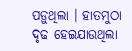ପଡ଼ୁଥିଲା । ହାତମୁଠା ଦୃଢ ହେଇଯାଉଥିଲା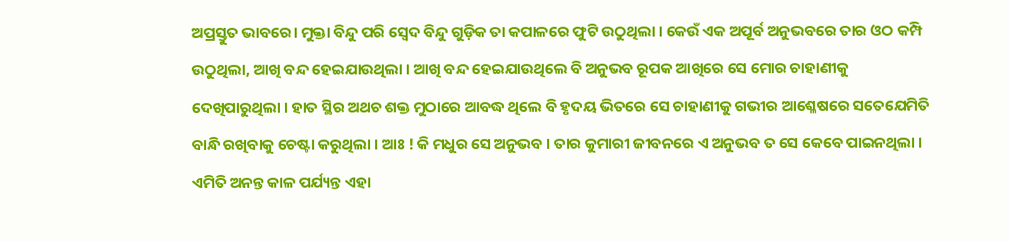ଅପ୍ରସ୍ତୁତ ଭାବରେ। ମୁକ୍ତା ବିନ୍ଦୁ ପରି ସ୍ୱେଦ ବିନ୍ଦୁ ଗୁଡ଼ିକ ତା କପାଳରେ ଫୁଟି ଉଠୁଥିଲା । କେଉଁ ଏକ ଅପୂର୍ବ ଅନୁଭବରେ ତାର ଓଠ କମ୍ପି ଉଠୁଥିଲା, ଆଖି ବନ୍ଦ ହେଇଯାଉଥିଲା । ଆଖି ବନ୍ଦ ହେଇଯାଉଥିଲେ ବି ଅନୁଭବ ରୂପକ ଆଖିରେ ସେ ମୋର ଚାହାଣୀକୁ ଦେଖିପାରୁଥିଲା । ହାତ ସ୍ଥିର ଅଥଚ ଶକ୍ତ ମୁଠାରେ ଆବଦ୍ଧ ଥିଲେ ବି ହୃଦୟ ଭିତରେ ସେ ଚାହାଣୀକୁ ଗଭୀର ଆଶ୍ଳେଷରେ ସତେଯେମିତି ବାନ୍ଧି ରଖିବାକୁ ଚେଷ୍ଟା କରୁଥିଲା । ଆଃ ! କି ମଧୁର ସେ ଅନୁଭବ । ତାର କୁମାରୀ ଜୀବନରେ ଏ ଅନୁଭବ ତ ସେ କେବେ ପାଇନଥିଲା । ଏମିତି ଅନନ୍ତ କାଳ ପର୍ଯ୍ୟନ୍ତ ଏହା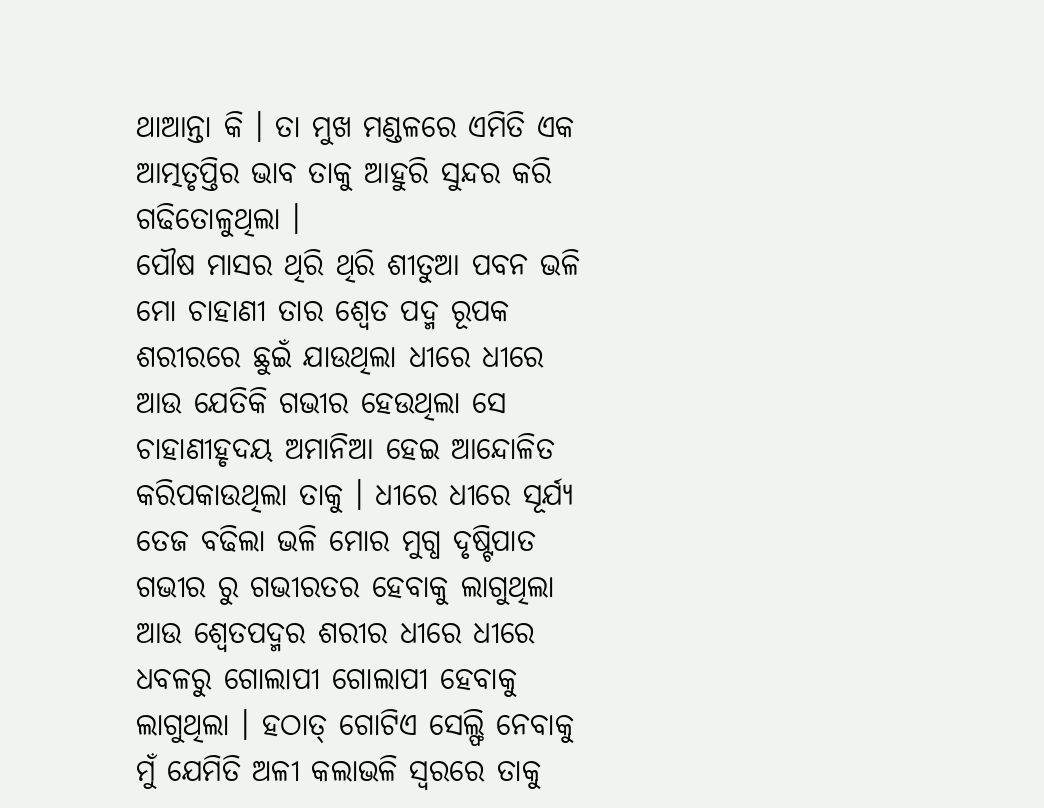ଥାଆନ୍ତା କି । ତା ମୁଖ ମଣ୍ଡଳରେ ଏମିତି ଏକ ଆତ୍ମତୃପ୍ତିର ଭାବ ତାକୁ ଆହୁରି ସୁନ୍ଦର କରି ଗଢିତୋଳୁଥିଲା ।
ପୌଷ ମାସର ଥିରି ଥିରି ଶୀତୁଆ ପବନ ଭଳି ମୋ ଚାହାଣୀ ତାର ଶ୍ୱେତ ପଦ୍ମ ରୂପକ ଶରୀରରେ ଛୁଇଁ ଯାଉଥିଲା ଧୀରେ ଧୀରେ ଆଉ ଯେତିକି ଗଭୀର ହେଉଥିଲା ସେ ଚାହାଣୀହୃଦୟ ଅମାନିଆ ହେଇ ଆନ୍ଦୋଳିତ କରିପକାଉଥିଲା ତାକୁ । ଧୀରେ ଧୀରେ ସୂର୍ଯ୍ୟ ତେଜ ବଢିଲା ଭଳି ମୋର ମୁଗ୍ଧ ଦୃଷ୍ଟିପାତ ଗଭୀର ରୁ ଗଭୀରତର ହେବାକୁ ଲାଗୁଥିଲା ଆଉ ଶ୍ୱେତପଦ୍ମର ଶରୀର ଧୀରେ ଧୀରେ ଧବଳରୁ ଗୋଲାପୀ ଗୋଲାପୀ ହେବାକୁ ଲାଗୁଥିଲା । ହଠାତ୍ ଗୋଟିଏ ସେଲ୍ଫି ନେବାକୁ ମୁଁ ଯେମିତି ଅଳୀ କଲାଭଳି ସ୍ୱରରେ ତାକୁ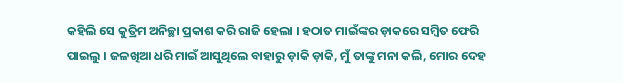କହିଲି ସେ କୁତ୍ରିମ ଅନିଚ୍ଛା ପ୍ରକାଶ କରି ରାଜି ହେଲା । ହଠାତ ମାଇଁଙ୍କର ଡ଼ାକରେ ସମ୍ବିତ ଫେରି ପାଇଲୁ । ଜଳଖିଆ ଧରି ମାଇଁ ଆସୁଥିଲେ ବାହାରୁ ଡ଼ାକି ଡ଼ାକି, ମୁଁ ତାଙ୍କୁ ମନା କଲି, ମୋର ଦେହ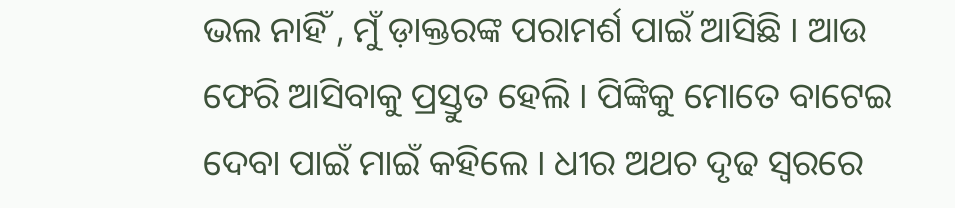ଭଲ ନାହିଁ , ମୁଁ ଡ଼ାକ୍ତରଙ୍କ ପରାମର୍ଶ ପାଇଁ ଆସିଛି । ଆଉ ଫେରି ଆସିବାକୁ ପ୍ରସ୍ତୁତ ହେଲି । ପିଙ୍କିକୁ ମୋତେ ବାଟେଇ ଦେବା ପାଇଁ ମାଇଁ କହିଲେ । ଧୀର ଅଥଚ ଦୃଢ ସ୍ୱରରେ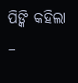ପିଙ୍କି କହିଲା –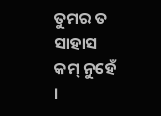ତୁମର ତ ସାହାସ କମ୍ ନୁହେଁ ।